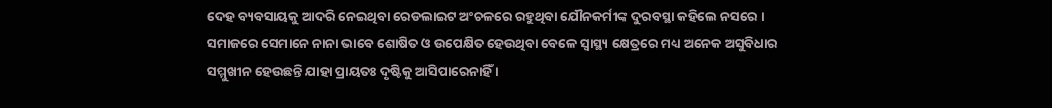ଦେହ ବ୍ୟବସାୟକୁ ଆଦରି ନେଇଥିବା ରେଡଲାଇଟ ଅଂଚଳରେ ରହୁଥିବା ଯୌନକର୍ମୀଙ୍କ ଦୁରବସ୍ଥା କହିଲେ ନସରେ । ସମାଜରେ ସେମାନେ ନାନା ଭାବେ ଶୋଷିତ ଓ ଉପେକ୍ଷିତ ହେଉଥିବା ବେଳେ ସ୍ୱାସ୍ଥ୍ୟ କ୍ଷେତ୍ରରେ ମଧ୍ୟ ଅନେକ ଅସୁବିଧାର ସମ୍ମୁଖୀନ ହେଉଛନ୍ତି ଯାହା ପ୍ରାୟତଃ ଦୃଷ୍ଟିକୁ ଆସିପାରେନାହିଁ ।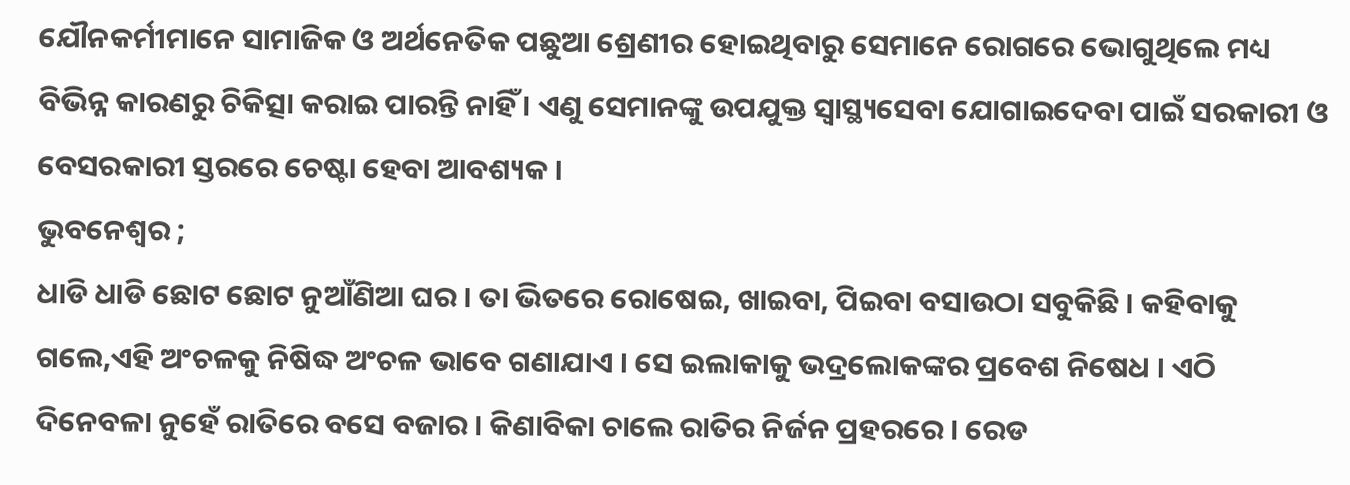ଯୌନକର୍ମୀମାନେ ସାମାଜିକ ଓ ଅର୍ଥନେତିକ ପଛୁଆ ଶ୍ରେଣୀର ହୋଇଥିବାରୁ ସେମାନେ ରୋଗରେ ଭୋଗୁଥିଲେ ମଧ୍ୟ ବିଭିନ୍ନ କାରଣରୁ ଚିକିତ୍ସା କରାଇ ପାରନ୍ତି ନାହିଁ । ଏଣୁ ସେମାନଙ୍କୁ ଉପଯୁକ୍ତ ସ୍ୱାସ୍ଥ୍ୟସେବା ଯୋଗାଇଦେବା ପାଇଁ ସରକାରୀ ଓ ବେସରକାରୀ ସ୍ତରରେ ଚେଷ୍ଟା ହେବା ଆବଶ୍ୟକ ।
ଭୁବନେଶ୍ୱର ;
ଧାଡି ଧାଡି ଛୋଟ ଛୋଟ ନୁଆଁଣିଆ ଘର । ତା ଭିତରେ ରୋଷେଇ, ଖାଇବା, ପିଇବା ବସାଉଠା ସବୁକିଛି । କହିବାକୁ ଗଲେ,ଏହି ଅଂଚଳକୁ ନିଷିଦ୍ଧ ଅଂଚଳ ଭାବେ ଗଣାଯାଏ । ସେ ଇଲାକାକୁ ଭଦ୍ରଲୋକଙ୍କର ପ୍ରବେଶ ନିଷେଧ । ଏଠି ଦିନେବଳା ନୁହେଁ ରାତିରେ ବସେ ବଜାର । କିଣାବିକା ଚାଲେ ରାତିର ନିର୍ଜନ ପ୍ରହରରେ । ରେଡ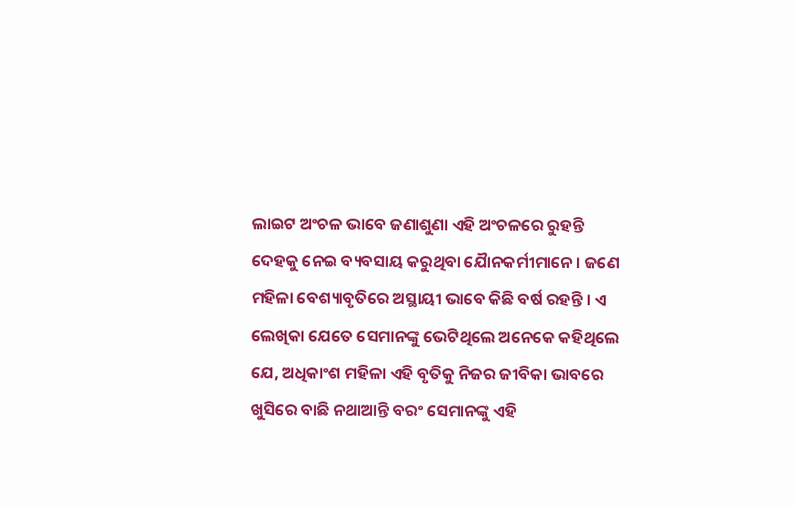ଲାଇଟ ଅଂଚଳ ଭାବେ ଜଣାଶୁଣା ଏହି ଅଂଚଳରେ ରୁହନ୍ତି ଦେହକୁ ନେଇ ବ୍ୟବସାୟ କରୁଥିବା ଯୈାନକର୍ମୀମାନେ । ଜଣେ ମହିଳା ବେଶ୍ୟାବୃତିରେ ଅସ୍ଥାୟୀ ଭାବେ କିଛି ବର୍ଷ ରହନ୍ତି । ଏ ଲେଖିକା ଯେତେ ସେମାନଙ୍କୁ ଭେଟିଥିଲେ ଅନେକେ କହିଥିଲେ ଯେ, ଅଧିକାଂଶ ମହିଳା ଏହି ବୃତିକୁ ନିଜର ଜୀବିକା ଭାବରେ ଖୁସିରେ ବାଛି ନଥାଆନ୍ତି ବରଂ ସେମାନଙ୍କୁ ଏହି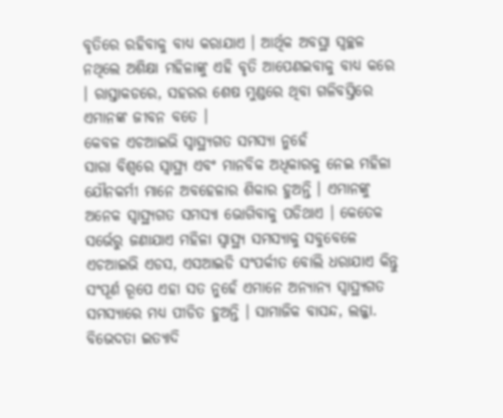ବୃତିରେ ରହିବାକୁ ବାଧ୍ୟ କରାଯାଏ । ଆର୍ଥିକ ଅବସ୍ଥା ସ୍ୱଚ୍ଛଳ ନଥିଲେ ଅଶିକ୍ଷା ମହିଳାଙ୍କୁ ଏହି ବୃତି ଆପେଣଇବାକୁ ବାଧ୍ୟ କରେ । ରାସ୍ତାକଡରେ, ସହରର ଶେଷ ମୁଣ୍ଡରେ ଥିବା ଗଳିବସ୍ତିରେ ଏମାନଙ୍କ ଜୀବନ ବତେ ।
କେବଳ ଏଚଆଇଭି ସ୍ୱାସ୍ଥ୍ୟଗତ ସମସ୍ୟା ନୁହେଁ
ସାରା ବିଶ୍ୱରେ ସ୍ୱାସ୍ଥ୍ୟ ଏବଂ ମାନବିକ ଅଧିକାରକୁ ନେଇ ମହିଳା ଯୌନକର୍ମୀ ମାନେ ଅବହେଳାର ଶିକାର ହୁଅନ୍ତି । ଏମାନଙ୍କୁ ଅନେକ ସ୍ୱାସ୍ଥ୍ୟଗତ ସମସ୍ୟା ଭୋଗିବାକୁ ପଡିଥାଏ । କେତେକ ସର୍ଭେରୁ ଜଣାଯାଏ ମହିଳା ସ୍ୱାସ୍ଥ୍ୟ ସମସ୍ୟାକୁ ସବୁବେଳେ ଏଚଆଇଭି ଏଡସ, ଏସଆଇଡି ସଂପର୍କୀତ ବୋଲି ଧରାଯାଏ କିନ୍ତୁ ସଂପୂର୍ଣ ରୂପେ ଏହା ସତ ନୁହେଁ ଏମାନେ ଅନ୍ୟାନ୍ୟ ସ୍ୱାସ୍ଥ୍ୟଗତ ସମସ୍ୟାରେ ମଧ୍ୟ ପୀଡିତ ହୁଅନ୍ତି । ସାମାଜିକ ବାସନ୍ଦ, ଲଜ୍ଜା. ବିଭେଦତା ଇତ୍ୟାଦି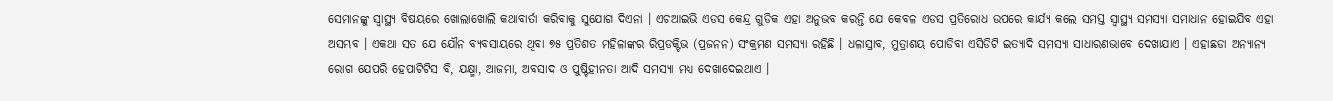ସେମାନଙ୍କୁ ସ୍ୱାସ୍ଥ୍ୟ ବିଷୟରେ ଖୋଲାଖୋଲି କଥାବାର୍ତା କରିବାକୁ ସୁଯୋଗ ଦିଏନା । ଏଚଆଇଭି ଏଡସ କେନ୍ଦ୍ର ଗୁଡିକ ଏହା ଅନୁଭବ କରନ୍ତି ଯେ କେବଳ ଏଡସ ପ୍ରତିରୋଧ ଉପରେ କାର୍ଯ୍ୟ କଲେ ସମସ୍ତ ସ୍ୱାସ୍ଥ୍ୟ ସମସ୍ୟା ସମାଧାନ ହୋଇଯିବ ଏହା ଅସମ୍ଭବ । ଏକଥା ସତ ଯେ ଯୌନ ବ୍ୟବସାୟରେ ଥିବା ୭୫ ପ୍ରତିଶତ ମହିଳାଙ୍କର ରିପ୍ରଡକ୍ଟିଭ (ପ୍ରଜନନ) ସଂକ୍ରମଣ ସମସ୍ୟା ରହିଛି । ଧଳାସ୍ରାବ, ମୁତ୍ରାଶୟ ପୋଡିବା ଏସିଡିଟି ଇତ୍ୟାଦି ସମସ୍ୟା ସାଧାରଣଭାବେ ଦେଖାଯାଏ । ଏହାଛଡା ଅନ୍ୟାନ୍ୟ ରୋଗ ଯେପରି ହେପାଟିଟିସ ବି, ଯକ୍ଷ୍ମା, ଆଜମା, ଅବସାଦ ଓ ପୁଷ୍ଟିହୀନତା ଆଦି ସମସ୍ୟା ମଧ୍ୟ ଦେଖାଦେଇଥାଏ ।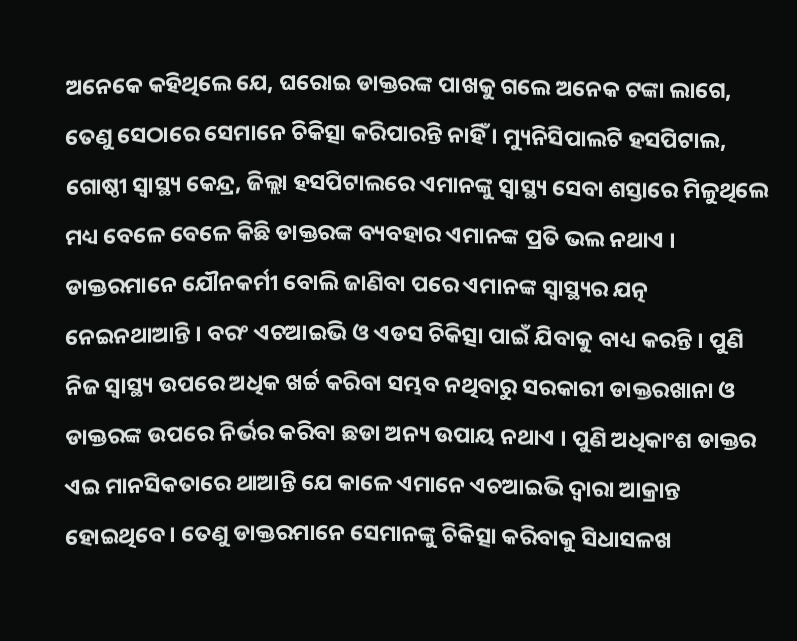ଅନେକେ କହିଥିଲେ ଯେ, ଘରୋଇ ଡାକ୍ତରଙ୍କ ପାଖକୁ ଗଲେ ଅନେକ ଟଙ୍କା ଲାଗେ, ତେଣୁ ସେଠାରେ ସେମାନେ ଚିକିତ୍ସା କରିପାରନ୍ତି ନାହିଁ । ମ୍ୟୁନିସିପାଲଟି ହସପିଟାଲ, ଗୋଷ୍ଠୀ ସ୍ୱାସ୍ଥ୍ୟ କେନ୍ଦ୍ର, ଜିଲ୍ଲା ହସପିଟାଲରେ ଏମାନଙ୍କୁ ସ୍ୱାସ୍ଥ୍ୟ ସେବା ଶସ୍ତାରେ ମିଳୁଥିଲେ ମଧ୍ୟ ବେଳେ ବେଳେ କିଛି ଡାକ୍ତରଙ୍କ ବ୍ୟବହାର ଏମାନଙ୍କ ପ୍ରତି ଭଲ ନଥାଏ । ଡାକ୍ତରମାନେ ଯୌନକର୍ମୀ ବୋଲି ଜାଣିବା ପରେ ଏମାନଙ୍କ ସ୍ୱାସ୍ଥ୍ୟର ଯତ୍ନ ନେଇନଥାଆନ୍ତି । ବରଂ ଏଚଆଇଭି ଓ ଏଡସ ଚିକିତ୍ସା ପାଇଁ ଯିବାକୁ ବାଧ୍ୟ କରନ୍ତି । ପୁଣି ନିଜ ସ୍ୱାସ୍ଥ୍ୟ ଉପରେ ଅଧିକ ଖର୍ଚ୍ଚ କରିବା ସମ୍ଭବ ନଥିବାରୁ ସରକାରୀ ଡାକ୍ତରଖାନା ଓ ଡାକ୍ତରଙ୍କ ଉପରେ ନିର୍ଭର କରିବା ଛଡା ଅନ୍ୟ ଉପାୟ ନଥାଏ । ପୁଣି ଅଧିକାଂଶ ଡାକ୍ତର ଏଇ ମାନସିକତାରେ ଥାଆନ୍ତି ଯେ କାଳେ ଏମାନେ ଏଚଆଇଭି ଦ୍ୱାରା ଆକ୍ରାନ୍ତ ହୋଇଥିବେ । ତେଣୁ ଡାକ୍ତରମାନେ ସେମାନଙ୍କୁ ଚିକିତ୍ସା କରିବାକୁ ସିଧାସଳଖ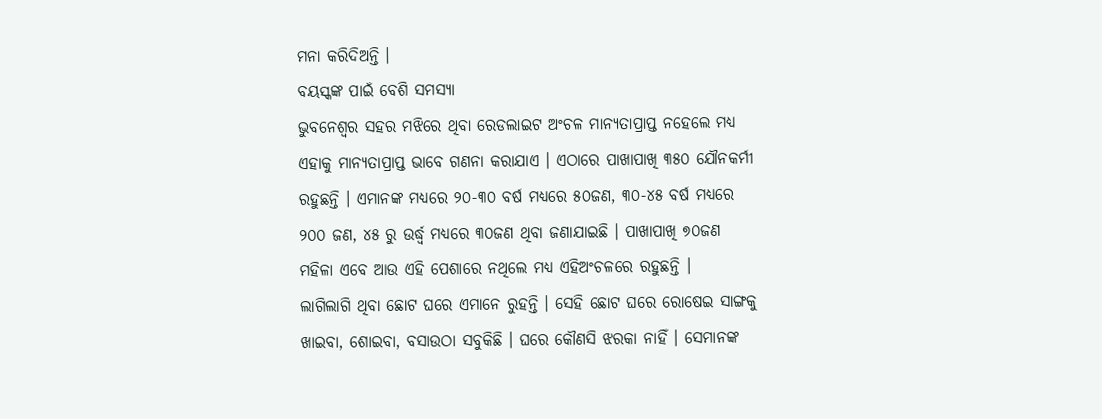ମନା କରିଦିଅନ୍ତି ।
ବୟସ୍କଙ୍କ ପାଇଁ ବେଶି ସମସ୍ୟା
ଭୁବନେଶ୍ୱର ସହର ମଝିରେ ଥିବା ରେଡଲାଇଟ ଅଂଚଳ ମାନ୍ୟତାପ୍ରାପ୍ତ ନହେଲେ ମଧ୍ୟ ଏହାକୁ ମାନ୍ୟତାପ୍ରାପ୍ତ ଭାବେ ଗଣନା କରାଯାଏ । ଏଠାରେ ପାଖାପାଖି ୩୫୦ ଯୌନକର୍ମୀ ରହୁଛନ୍ତି । ଏମାନଙ୍କ ମଧ୍ୟରେ ୨୦-୩୦ ବର୍ଷ ମଧ୍ୟରେ ୫୦ଜଣ, ୩୦-୪୫ ବର୍ଷ ମଧ୍ୟରେ ୨୦୦ ଜଣ, ୪୫ ରୁ ଉର୍ଦ୍ଧ୍ୱ ମଧ୍ୟରେ ୩୦ଜଣ ଥିବା ଜଣାଯାଇଛି । ପାଖାପାଖି ୭୦ଜଣ ମହିଳା ଏବେ ଆଉ ଏହି ପେଶାରେ ନଥିଲେ ମଧ୍ୟ ଏହିଅଂଚଳରେ ରହୁଛନ୍ତି ।
ଲାଗିଲାଗି ଥିବା ଛୋଟ ଘରେ ଏମାନେ ରୁହନ୍ତି । ସେହି ଛୋଟ ଘରେ ରୋଷେଇ ସାଙ୍ଗକୁ ଖାଇବା, ଶୋଇବା, ବସାଉଠା ସବୁକିଛି । ଘରେ କୌଣସି ଝରକା ନାହିଁ । ସେମାନଙ୍କ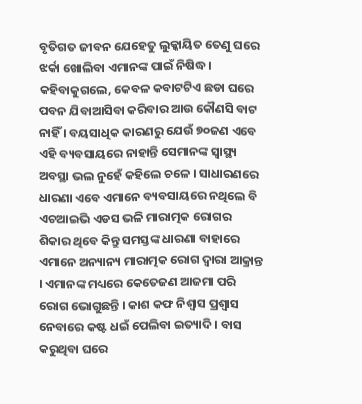ବୃତିଗତ ଜୀବନ ଯେହେତୁ ଲୁକ୍କାୟିତ ତେଣୁ ଘରେ ଝର୍କା ଖୋଲିବା ଏମାନଙ୍କ ପାଇଁ ନିଷିଦ୍ଧ । କହିବାକୁଗଲେ, କେବଳ କବାଟଟିଏ ଛଡା ଘରେ ପବନ ଯିବାଆସିବା କରିବାର ଆଉ କୌଣସି ବାଟ ନାହିଁ । ବୟସାଧିକ କାରଣରୁ ଯେଉଁ ୭୦ଜଣ ଏବେ ଏହି ବ୍ୟବସାୟରେ ନାହାନ୍ତି ସେମାନଙ୍କ ସ୍ୱାସ୍ଥ୍ୟ ଅବସ୍ଥା ଭଲ ନୁହେଁ କହିଲେ ଚଳେ । ସାଧାରଣରେ ଧାରଣା ଏବେ ଏମାନେ ବ୍ୟବସାୟରେ ନଥିଲେ ବି ଏଚଆଇଭି ଏଡସ ଭଳି ମାରାତ୍ମକ ରୋଗର ଶିକାର ଥିବେ କିନ୍ତୁ ସମସ୍ତଙ୍କ ଧାରଣା ବାହାରେ ଏମାନେ ଅନ୍ୟାନ୍ୟ ମାରାତ୍ମକ ରୋଗ ଦ୍ୱାରା ଆକ୍ରାନ୍ତ । ଏମାନଙ୍କ ମଧ୍ୟରେ କେତେଜଣ ଆଜମା ପରି ରୋଗ ଭୋଗୁଛନ୍ତି । କାଶ କଫ ନିଶ୍ୱାସ ପ୍ରଶ୍ୱାସ ନେବାରେ କଷ୍ଟ ଧଇଁ ପେଲିବା ଇତ୍ୟାଦି । ବାସ କରୁଥିବା ଘରେ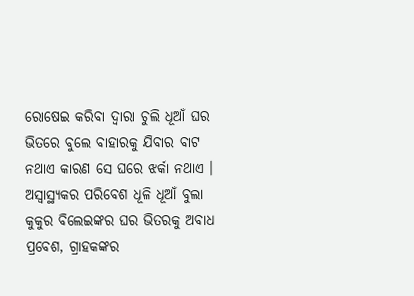ରୋଷେଇ କରିବା ଦ୍ୱାରା ଚୁଲି ଧୂଆଁ ଘର ଭିତରେ ବୁଲେ ବାହାରକୁ ଯିବାର ବାଟ ନଥାଏ କାରଣ ସେ ଘରେ ଝର୍କା ନଥାଏ । ଅସ୍ୱାସ୍ଥ୍ୟକର ପରିବେଶ ଧୂଳି ଧୂଆଁ ବୁଲା କୁକୁର ବିଲେଇଙ୍କର ଘର ଭିତରକୁ ଅବାଧ ପ୍ରବେଶ, ଗ୍ରାହକଙ୍କର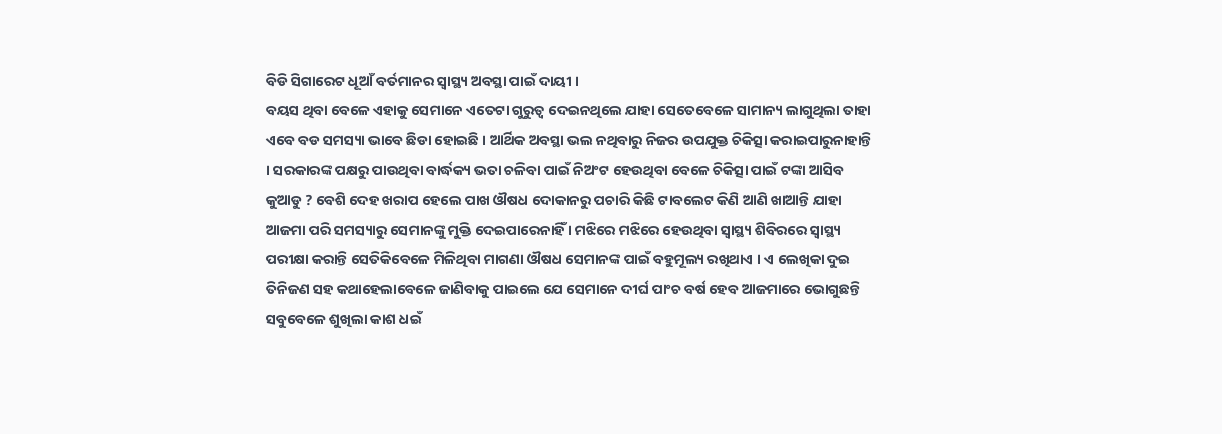ବିଡି ସିଗାରେଟ ଧୂଆଁ ବର୍ତମାନର ସ୍ୱାସ୍ଥ୍ୟ ଅବସ୍ଥା ପାଇଁ ଦାୟୀ ।
ବୟସ ଥିବା ବେଳେ ଏହାକୁ ସେମାନେ ଏତେଟା ଗୁରୁତ୍ୱ ଦେଇନଥିଲେ ଯାହା ସେତେବେଳେ ସାମାନ୍ୟ ଲାଗୁଥିଲା ତାହା ଏବେ ବଡ ସମସ୍ୟା ଭାବେ ଛିଡା ହୋଇଛି । ଆର୍ଥିକ ଅବସ୍ଥା ଭଲ ନଥିବାରୁ ନିଜର ଉପଯୁକ୍ତ ଚିକିତ୍ସା କରାଇପାରୁନାହାନ୍ତି । ସରକାରଙ୍କ ପକ୍ଷରୁ ପାଉଥିବା ବାର୍ଦ୍ଧକ୍ୟ ଭତା ଚଳିବା ପାଇଁ ନିଅଂଟ ହେଉଥିବା ବେଳେ ଚିକିତ୍ସା ପାଇଁ ଟଙ୍କା ଆସିବ କୁଆଡୁ ? ବେଶି ଦେହ ଖରାପ ହେଲେ ପାଖ ଔଷଧ ଦୋକାନରୁ ପଚାରି କିଛି ଟାବଲେଟ କିଣି ଆଣି ଖାଆନ୍ତି ଯାହା ଆଜମା ପରି ସମସ୍ୟାରୁ ସେମାନଙ୍କୁ ମୁକ୍ତି ଦେଇପାରେନାହିଁ । ମଝିରେ ମଝିରେ ହେଉଥିବା ସ୍ୱାସ୍ଥ୍ୟ ଶିବିରରେ ସ୍ୱାସ୍ଥ୍ୟ ପରୀକ୍ଷା କରାନ୍ତି ସେତିକିବେଳେ ମିଳିଥିବା ମାଗଣା ଔଷଧ ସେମାନଙ୍କ ପାଇଁ ବହୁମୂଲ୍ୟ ରଖିଥାଏ । ଏ ଲେଖିକା ଦୁଇ ତିନିଜଣ ସହ କଥାହେଲାବେଳେ ଜାଣିବାକୁ ପାଇଲେ ଯେ ସେମାନେ ଦୀର୍ଘ ପାଂଚ ବର୍ଷ ହେବ ଆଜମାରେ ଭୋଗୁଛନ୍ତି ସବୁବେଳେ ଶୁଖିଲା କାଶ ଧଇଁ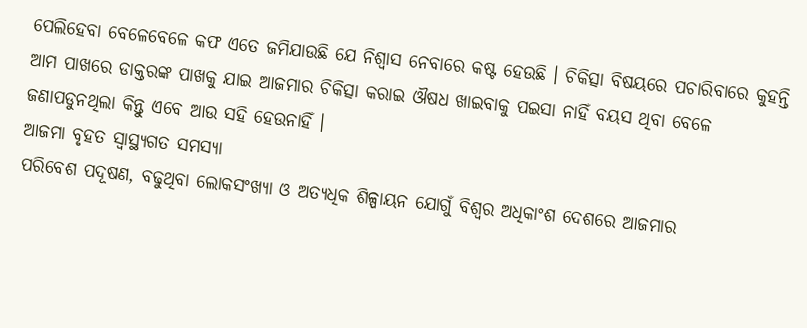ପେଲିହେବା ବେଳେବେଳେ କଫ ଏତେ ଜମିଯାଉଛି ଯେ ନିଶ୍ୱାସ ନେବାରେ କଷ୍ଟ ହେଉଛି । ଚିକିତ୍ସା ବିଷୟରେ ପଚାରିବାରେ କୁହନ୍ତି ଆମ ପାଖରେ ଡାକ୍ତରଙ୍କ ପାଖକୁ ଯାଇ ଆଜମାର ଚିକିତ୍ସା କରାଇ ଔଷଧ ଖାଇବାକୁ ପଇସା ନାହିଁ ବୟସ ଥିବା ବେଳେ ଜଣାପଡୁନଥିଲା କିନ୍ତୁ ଏବେ ଆଉ ସହି ହେଉନାହିଁ ।
ଆଜମା ବୃହତ ସ୍ୱାସ୍ଥ୍ୟଗତ ସମସ୍ୟା
ପରିବେଶ ପଦୂଷଣ, ବଢୁଥିବା ଲୋକସଂଖ୍ୟା ଓ ଅତ୍ୟଧିକ ଶିଳ୍ପାୟନ ଯୋଗୁଁ ବିଶ୍ୱର ଅଧିକାଂଶ ଦେଶରେ ଆଜମାର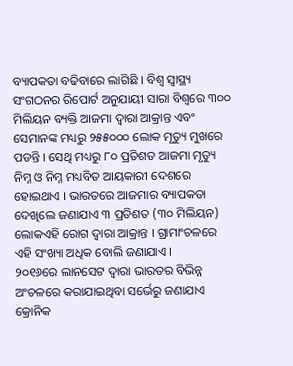ବ୍ୟାପକତା ବଢିବାରେ ଲାଗିଛି । ବିଶ୍ୱ ସ୍ୱାସ୍ଥ୍ୟ ସଂଗଠନର ରିପୋର୍ଟ ଅନୁଯାୟୀ ସାରା ବିଶ୍ୱରେ ୩୦୦ ମିଲିୟନ ବ୍ୟକ୍ତି ଆଜମା ଦ୍ୱାରା ଆକ୍ରାନ୍ତ ଏବଂ ସେମାନଙ୍କ ମଧ୍ୟରୁ ୨୫୫୦୦୦ ଲୋକ ମୃତ୍ୟୁ ମୁଖରେ ପଡନ୍ତି । ସେଥି ମଧ୍ୟରୁ ୮୦ ପ୍ରତିଶତ ଆଜମା ମୃତ୍ୟୁ ନିମ୍ନ ଓ ନିମ୍ନ ମଧ୍ୟବିତ ଆୟକାରୀ ଦେଶରେ ହୋଇଥାଏ । ଭାରତରେ ଆଜମାର ବ୍ୟାପକତା ଦେଖିଲେ ଜଣାଯାଏ ୩ ପ୍ରତିଶତ (୩୦ ମିଲିୟନ) ଲୋକଏହି ରୋଗ ଦ୍ୱାରା ଆକ୍ରାନ୍ତ । ଗ୍ରାମାଂଚଳରେ ଏହି ସଂଖ୍ୟା ଅଧିକ ବୋଲି ଜଣାଯାଏ ।
୨୦୧୬ରେ ଲାନସେଟ ଦ୍ୱାରା ଭାରତର ବିଭିନ୍ନ ଅଂଚଳରେ କରାଯାଇଥିବା ସର୍ଭେରୁ ଜଣାଯାଏ କ୍ରୋନିକ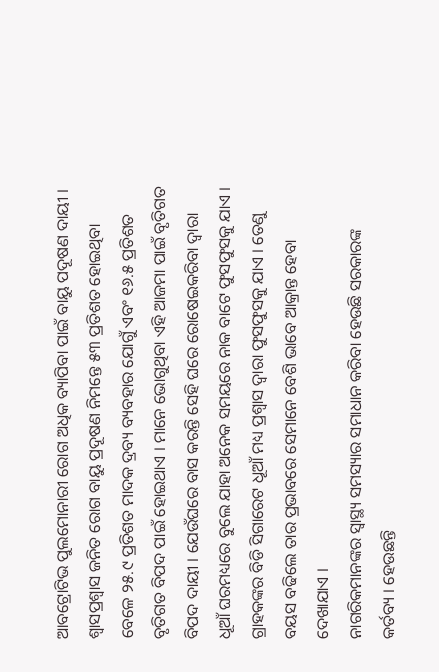ଆବଟ୍ରୋଟିଭ ପୁଲମୋନାରୀ ରୋଗ ଅଧିକ ବ୍ୟାପିବା ପାଇଁ ବାୟୁ ପଦୂଷଣ ଦାୟୀ । ଶ୍ୱାସପ୍ରଶ୍ୱାସ ଜନିତ ରୋଗ ବାୟୁ ପ୍ରଦୂଷଣ ନିମନ୍ତେ ୫୩ ପ୍ରତିଶତ ହୋଇଥିବା ବେଳେ ୨୫.୯ ପ୍ରତିଶତ ମାଦକ ଦ୍ରବ୍ୟ ବ୍ୟବହାର ଯୋଗୁଁ ଏବଂ ୧୬.୫ ପ୍ରତିଶତ ବୃତିଗତ ବିପଦ ପାଇଁ ହୋଇଥାଏ । ମାନେ ଭୋଗୁଥିବା ଏହି ଆଜମା ପାଇଁ ବୃତିଗତ ବିପଦ ଦାୟୀ । ଯେଉଁଘରେ ବାସ କରନ୍ତି ସେହି ଘରେ ରୋଷେଇକରିବା ଦ୍ୱାରା ଧୂଆଁ ଘରମଧ୍ୟରେ ବୁଲେ ଯାହା ଅନେକ ସମୟରେ ନାକ ବାଟେ ଫୁସଫୁସକୁ ଯାଏ । ଗ୍ରାହକଙ୍କର ବିଡି ସିଗାରେଟ ଧୂଆଁ ମଧ୍ୟ ପ୍ରଶ୍ୱାସ ଦ୍ୱାରା ଫୁସଫୁସକୁ ଯାଏ । ତେଣୁ ବୟସ ବଢିଲେ ତାର ପ୍ରଭାବରେ ସେମାନେ ବେଶି ଭାବେ ଆକ୍ରାନ୍ତ ହେବା ଦେଖାଯାଏ ।
ନାଗରିକମାନଙ୍କର ସ୍ୱାସ୍ଥ୍ୟ ସମସ୍ୟାର ସମାଧାନ କରିବା ହେଉଛି ସରକାରଙ୍କ କର୍ତବ୍ୟ । ହେଉଛନ୍ତି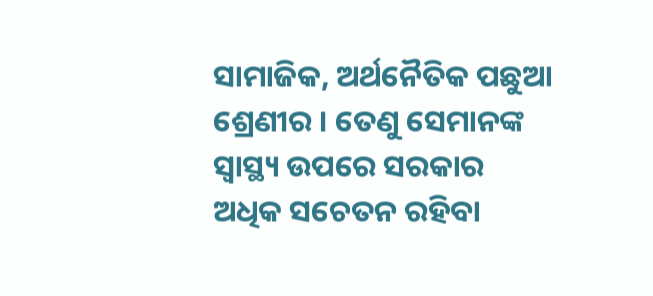ସାମାଜିକ, ଅର୍ଥନୈତିକ ପଛୁଆ ଶ୍ରେଣୀର । ତେଣୁ ସେମାନଙ୍କ ସ୍ୱାସ୍ଥ୍ୟ ଉପରେ ସରକାର ଅଧିକ ସଚେତନ ରହିବା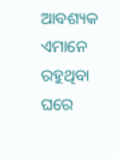ଆବଶ୍ୟକ ଏମାନେ ରହୁଥିବା ଘରେ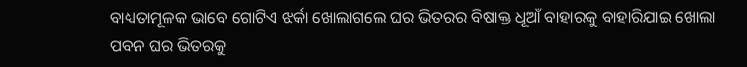ବାଧ୍ୟତାମୂଳକ ଭାବେ ଗୋଟିଏ ଝର୍କା ଖୋଲାଗଲେ ଘର ଭିତରର ବିଷାକ୍ତ ଧୂଆଁ ବାହାରକୁ ବାହାରିଯାଇ ଖୋଲା ପବନ ଘର ଭିତରକୁ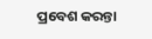ପ୍ରବେଶ କରନ୍ତା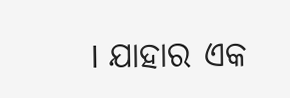। ଯାହାର ଏକ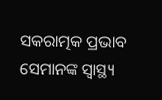ସକରାତ୍ମକ ପ୍ରଭାବ ସେମାନଙ୍କ ସ୍ୱାସ୍ଥ୍ୟ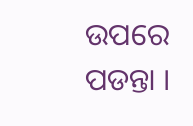ଉପରେ ପଡନ୍ତା ।